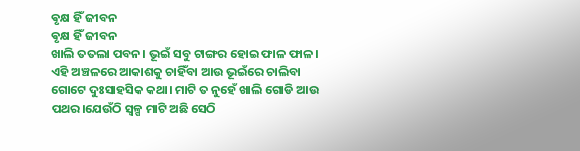ଵୃକ୍ଷ ହିଁ ଜୀବନ
ଵୃକ୍ଷ ହିଁ ଜୀବନ
ଖାଲି ତତଲା ପବନ। ଭୂଇଁ ସବୁ ଟାଙ୍ଗର ହୋଇ ଫାଳ ଫାଳ। ଏହି ଅଞ୍ଚଳରେ ଆକାଶକୁ ଚାହିଁବା ଆଉ ଭୂଇଁରେ ଚାଲିବା ଗୋଟେ ଦୁଃସାହସିକ କଥା। ମାଟି ତ ନୁହେଁ ଖାଲି ଗୋଡି ଆଉ ପଥର।ଯେଉଁଠି ସ୍ୱଳ୍ପ ମାଟି ଅଛି ସେଠି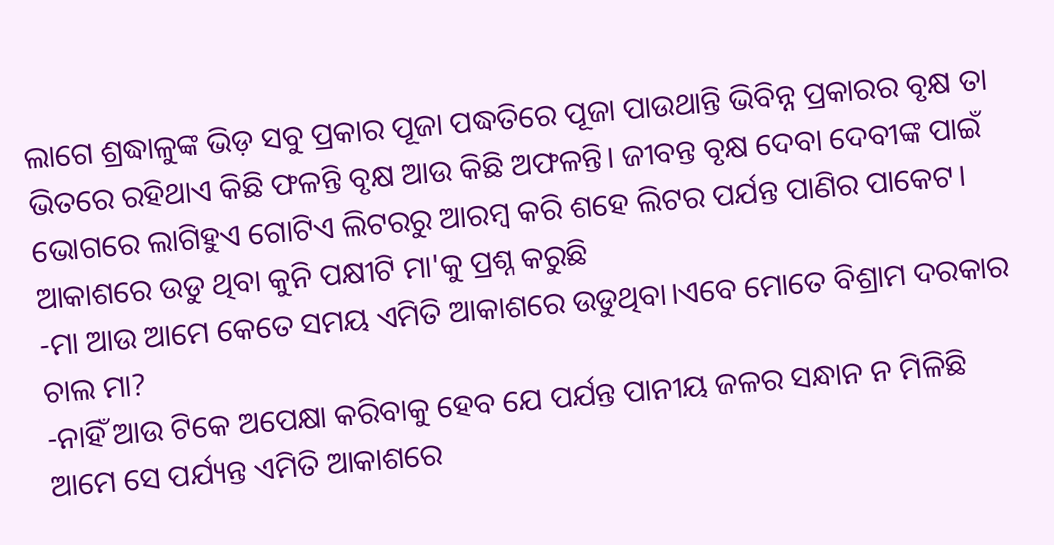ଲାଗେ ଶ୍ରଦ୍ଧାଳୁଙ୍କ ଭିଡ଼ ସବୁ ପ୍ରକାର ପୂଜା ପଦ୍ଧତିରେ ପୂଜା ପାଉଥାନ୍ତି ଭିବିନ୍ନ ପ୍ରକାରର ବୃକ୍ଷ ତା ଭିତରେ ରହିଥାଏ କିଛି ଫଳନ୍ତି ବୃକ୍ଷ ଆଉ କିଛି ଅଫଳନ୍ତି। ଜୀବନ୍ତ ବୃକ୍ଷ ଦେବା ଦେବୀଙ୍କ ପାଇଁ ଭୋଗରେ ଲାଗିହୁଏ ଗୋଟିଏ ଲିଟରରୁ ଆରମ୍ବ କରି ଶହେ ଲିଟର ପର୍ଯନ୍ତ ପାଣିର ପାକେଟ।
ଆକାଶରେ ଉଡୁ ଥିବା କୁନି ପକ୍ଷୀଟି ମା'କୁ ପ୍ରଶ୍ନ କରୁଛି
-ମା ଆଉ ଆମେ କେତେ ସମୟ ଏମିତି ଆକାଶରେ ଉଡୁଥିବା।ଏବେ ମୋତେ ବିଶ୍ରାମ ଦରକାର ଚାଲ ମା?
-ନାହିଁ ଆଉ ଟିକେ ଅପେକ୍ଷା କରିବାକୁ ହେବ ଯେ ପର୍ଯନ୍ତ ପାନୀୟ ଜଳର ସନ୍ଧାନ ନ ମିଳିଛି ଆମେ ସେ ପର୍ଯ୍ୟନ୍ତ ଏମିତି ଆକାଶରେ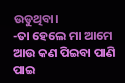ଉଡୁଥିବା।
-ତା ହେଲେ ମା ଆମେ ଆଉ କଣ ପିଇବା ପାଣି ପାଇ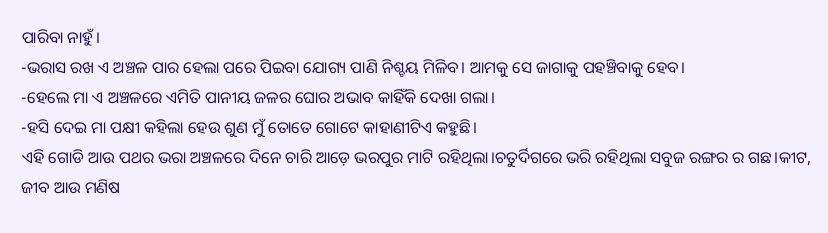ପାରିବା ନାହୁଁ।
-ଭରାସ ରଖ ଏ ଅଞ୍ଚଳ ପାର ହେଲା ପରେ ପିଇବା ଯୋଗ୍ୟ ପାଣି ନିଶ୍ଚୟ ମିଳିବ। ଆମକୁ ସେ ଜାଗାକୁ ପହଞ୍ଚିବାକୁ ହେବ।
-ହେଲେ ମା ଏ ଅଞ୍ଚଳରେ ଏମିତି ପାନୀୟ ଜଳର ଘୋର ଅଭାବ କାହିଁକି ଦେଖା ଗଲା।
-ହସି ଦେଇ ମା ପକ୍ଷୀ କହିଲା ହେଉ ଶୁଣ ମୁଁ ତୋତେ ଗୋଟେ କାହାଣୀଟିଏ କହୁଛି।
ଏହି ଗୋଡି ଆଉ ପଥର ଭରା ଅଞ୍ଚଳରେ ଦିନେ ଚାରି ଆଡ଼େ ଭରପୁର ମାଟି ରହିଥିଲା।ଚତୁର୍ଦିଗରେ ଭରି ରହିଥିଲା ସବୁଜ ରଙ୍ଗର ର ଗଛ।କୀଟ, ଜୀବ ଆଉ ମଣିଷ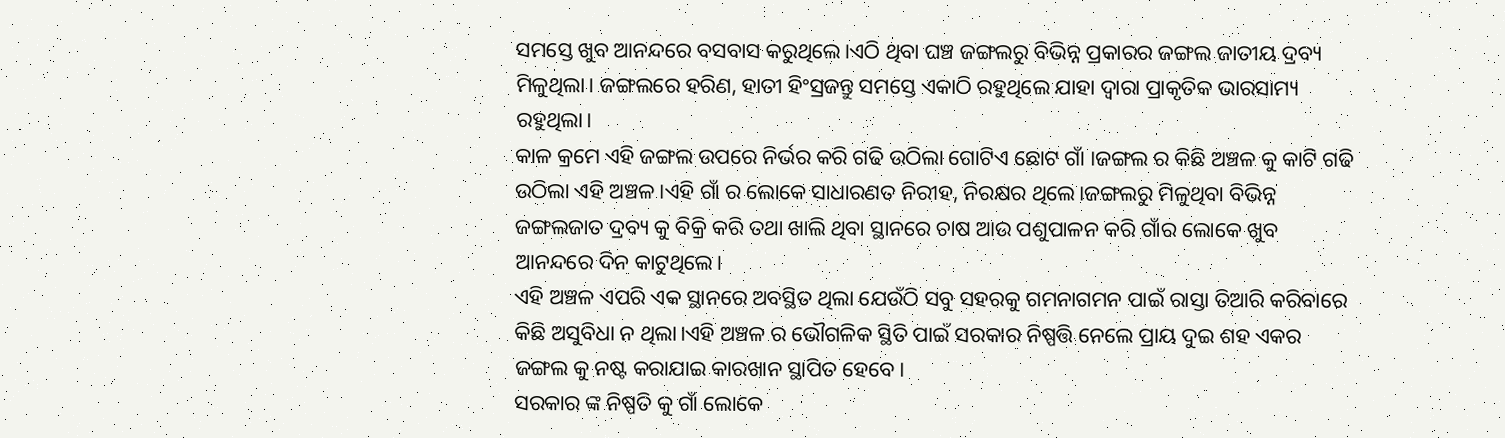ସମସ୍ତେ ଖୁବ ଆନନ୍ଦରେ ବସବାସ କରୁଥିଲେ।ଏଠି ଥିବା ଘଞ୍ଚ ଜଙ୍ଗଲରୁ ବିଭିନ୍ନ ପ୍ରକାରର ଜଙ୍ଗଲ ଜାତୀୟ ଦ୍ରବ୍ୟ ମିଳୁଥିଲା। ଜଙ୍ଗଲରେ ହରିଣ, ହାତୀ ହିଂସ୍ରଜନ୍ତୁ ସମସ୍ତେ ଏକାଠି ରହୁଥିଲେ ଯାହା ଦ୍ୱାରା ପ୍ରାକୃତିକ ଭାରସାମ୍ୟ ରହୁଥିଲା।
କାଳ କ୍ରମେ ଏହି ଜଙ୍ଗଲ ଉପରେ ନିର୍ଭର କରି ଗଢି ଉଠିଲା ଗୋଟିଏ ଛୋଟ ଗାଁ ।ଜଙ୍ଗଲ ର କିଛି ଅଞ୍ଚଳ କୁ କାଟି ଗଢି ଉଠିଲା ଏହି ଅଞ୍ଚଳ ।ଏହି ଗାଁ ର ଲୋକେ ସାଧାରଣତ ନିରୀହ, ନିରକ୍ଷର ଥିଲେ।ଜଙ୍ଗଲରୁ ମିଳୁଥିବା ବିଭିନ୍ନ ଜଙ୍ଗଲଜାତ ଦ୍ରବ୍ୟ କୁ ବିକ୍ରି କରି ତଥା ଖାଲି ଥିବା ସ୍ଥାନରେ ଚାଷ ଆଉ ପଶୁପାଳନ କରି ଗାଁର ଲୋକେ ଖୁବ ଆନନ୍ଦରେ ଦିନ କାଟୁଥିଲେ।
ଏହି ଅଞ୍ଚଳ ଏପରି ଏକ ସ୍ଥାନରେ ଅବସ୍ଥିତ ଥିଲା ଯେଉଁଠି ସବୁ ସହରକୁ ଗମନାଗମନ ପାଇଁ ରାସ୍ତା ତିଆରି କରିବାରେ କିଛି ଅସୁବିଧା ନ ଥିଲା।ଏହି ଅଞ୍ଚଳ ର ଭୌଗଳିକ ସ୍ଥିତି ପାଇଁ ସରକାର ନିଷ୍ପତ୍ତି ନେଲେ ପ୍ରାୟ ଦୁଇ ଶହ ଏକର ଜଙ୍ଗଲ କୁ ନଷ୍ଟ କରାଯାଇ କାରଖାନ ସ୍ଥାପିତ ହେବେ।
ସରକାର ଙ୍କ ନିଷ୍ପତି କୁ ଗାଁ ଲୋକେ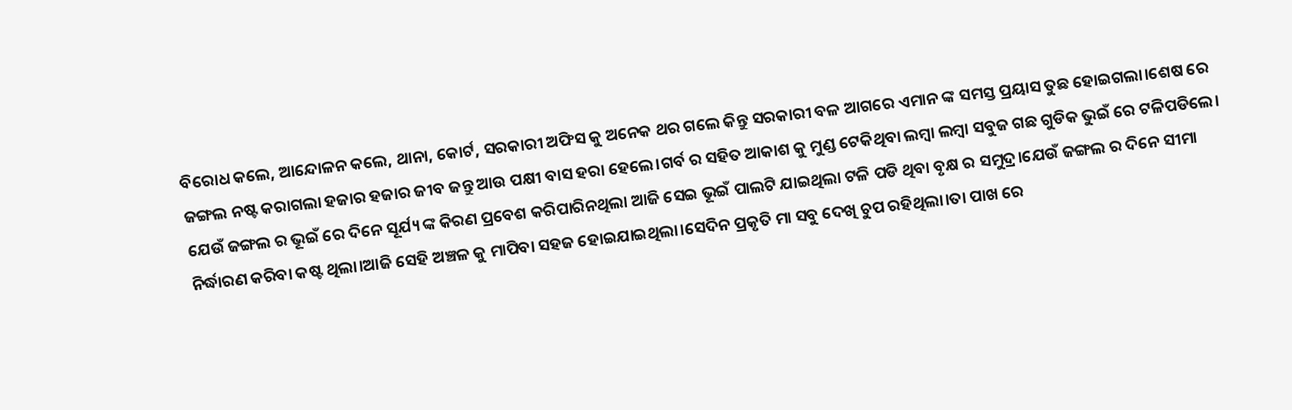ବିରୋଧ କଲେ, ଆନ୍ଦୋଳନ କଲେ, ଥାନା, କୋର୍ଟ, ସରକାରୀ ଅଫିସ କୁ ଅନେକ ଥର ଗଲେ କିନ୍ତୁ ସରକାରୀ ବଳ ଆଗରେ ଏମାନ ଙ୍କ ସମସ୍ତ ପ୍ରୟାସ ତୁଛ ହୋଇଗଲା।ଶେଷ ରେ ଜଙ୍ଗଲ ନଷ୍ଟ କରାଗଲା ହଜାର ହଜାର ଜୀବ ଜନ୍ତୁ ଆଉ ପକ୍ଷୀ ବାସ ହରା ହେଲେ।ଗର୍ବ ର ସହିତ ଆକାଶ କୁ ମୁଣ୍ଡ ଟେକିଥିବା ଲମ୍ବା ଲମ୍ବା ସବୁଜ ଗଛ ଗୁଡିକ ଭୁଇଁ ରେ ଟଳିପଡିଲେ।
ଯେଉଁ ଜଙ୍ଗଲ ର ଭୂଇଁ ରେ ଦିନେ ସୂର୍ଯ୍ୟ ଙ୍କ କିରଣ ପ୍ରବେଶ କରିପାରିନଥିଲା ଆଜି ସେଇ ଭୂଇଁ ପାଲଟି ଯାଇଥିଲା ଟଳି ପଡି ଥିବା ବୃକ୍ଷ ର ସମୁଦ୍ର।ଯେଉଁ ଜଙ୍ଗଲ ର ଦିନେ ସୀମା ନିର୍ଦ୍ଧାରଣ କରିବା କଷ୍ଟ ଥିଲା।ଆଜି ସେହି ଅଞ୍ଚଳ କୁ ମାପିବା ସହଜ ହୋଇଯାଇଥିଲା।ସେଦିନ ପ୍ରକୃତି ମା ସବୁ ଦେଖି ଚୁପ ରହିଥିଲା।ତା ପାଖ ରେ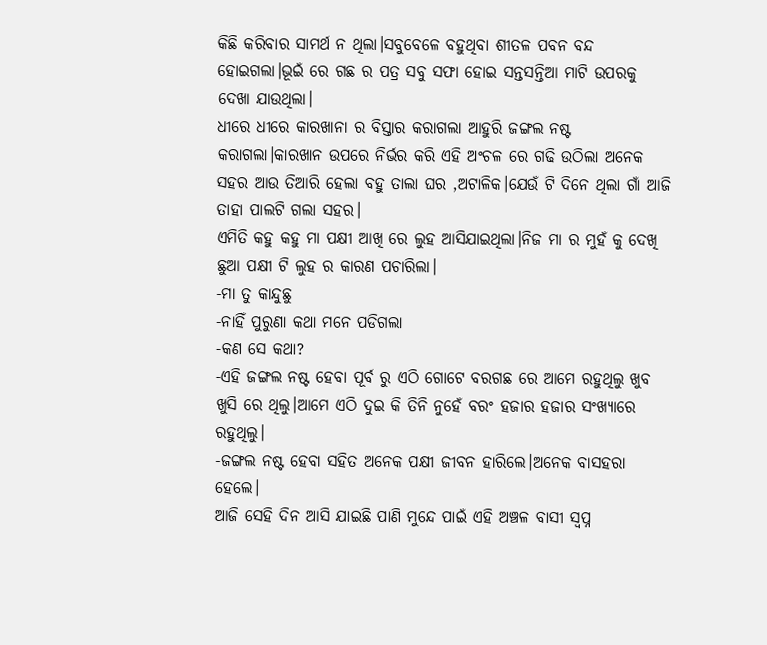କିଛି କରିବାର ସାମର୍ଥ ନ ଥିଲା।ସବୁବେଳେ ବହୁଥିବା ଶୀତଳ ପବନ ବନ୍ଦ ହୋଇଗଲା।ଭୂଇଁ ରେ ଗଛ ର ପତ୍ର ସବୁ ସଫା ହୋଇ ସନ୍ତସନ୍ତିଆ ମାଟି ଉପରକୁ ଦେଖା ଯାଉଥିଲା।
ଧୀରେ ଧୀରେ କାରଖାନା ର ବିସ୍ତାର କରାଗଲା ଆହୁରି ଜଙ୍ଗଲ ନଷ୍ଟ କରାଗଲା।କାରଖାନ ଉପରେ ନିର୍ଭର କରି ଏହି ଅଂଚଳ ରେ ଗଢି ଉଠିଲା ଅନେକ ସହର ଆଉ ତିଆରି ହେଲା ବହୁ ତାଲା ଘର ,ଅଟାଳିକ।ଯେଉଁ ଟି ଦିନେ ଥିଲା ଗାଁ ଆଜି ତାହା ପାଲଟି ଗଲା ସହର।
ଏମିତି କହୁ କହୁ ମା ପକ୍ଷୀ ଆଖି ରେ ଲୁହ ଆସିଯାଇଥିଲା।ନିଜ ମା ର ମୁହଁ କୁ ଦେଖି ଛୁଆ ପକ୍ଷୀ ଟି ଲୁହ ର କାରଣ ପଚାରିଲା।
-ମା ତୁ କାନ୍ଦୁଛୁ
-ନାହିଁ ପୁରୁଣା କଥା ମନେ ପଡିଗଲା
-କଣ ସେ କଥା?
-ଏହି ଜଙ୍ଗଲ ନଷ୍ଟ ହେବା ପୂର୍ବ ରୁ ଏଠି ଗୋଟେ ବରଗଛ ରେ ଆମେ ରହୁଥିଲୁ ଖୁବ ଖୁସି ରେ ଥିଲୁ।ଆମେ ଏଠି ଦୁଇ କି ତିନି ନୁହେଁ ବରଂ ହଜାର ହଜାର ସଂଖ୍ୟାରେ ରହୁଥିଲୁ।
-ଜଙ୍ଗଲ ନଷ୍ଟ ହେବା ସହିତ ଅନେକ ପକ୍ଷୀ ଜୀବନ ହାରିଲେ।ଅନେକ ବାସହରା ହେଲେ।
ଆଜି ସେହି ଦିନ ଆସି ଯାଇଛି ପାଣି ମୁନ୍ଦେ ପାଇଁ ଏହି ଅଞ୍ଚଳ ବାସୀ ସ୍ବପ୍ନ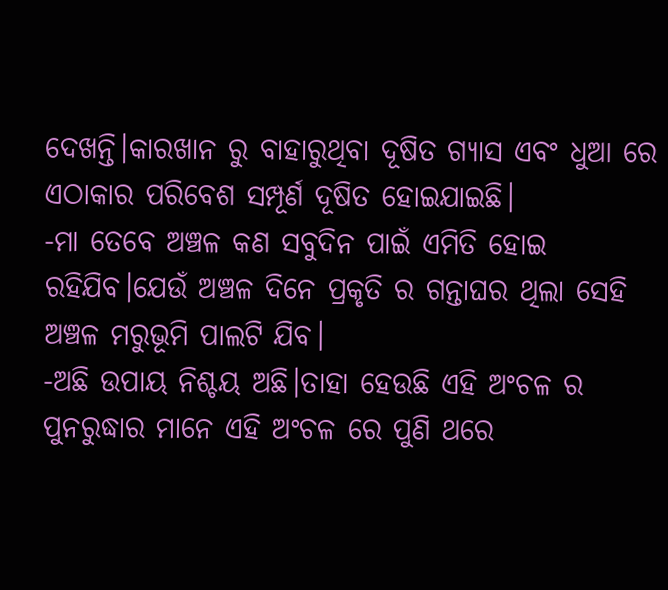ଦେଖନ୍ତି।କାରଖାନ ରୁ ବାହାରୁଥିବା ଦୂଷିତ ଗ୍ୟାସ ଏବଂ ଧୁଆ ରେ ଏଠାକାର ପରିବେଶ ସମ୍ପୂର୍ଣ ଦୂଷିତ ହୋଇଯାଇଛି।
-ମା ତେବେ ଅଞ୍ଚଳ କଣ ସବୁଦିନ ପାଇଁ ଏମିତି ହୋଇ ରହିଯିବ।ଯେଉଁ ଅଞ୍ଚଳ ଦିନେ ପ୍ରକୃତି ର ଗନ୍ତାଘର ଥିଲା ସେହି ଅଞ୍ଚଳ ମରୁଭୂମି ପାଲଟି ଯିବ।
-ଅଛି ଉପାୟ ନିଶ୍ଚୟ ଅଛି।ତାହା ହେଉଛି ଏହି ଅଂଚଳ ର ପୁନରୁଦ୍ଧାର ମାନେ ଏହି ଅଂଚଳ ରେ ପୁଣି ଥରେ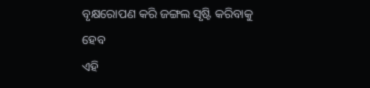ବୃକ୍ଷରୋପଣ କରି ଜଙ୍ଗଲ ସୃଷ୍ଟି କରିବାକୁ ହେବ
ଏହି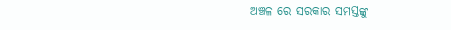ଅଞ୍ଚଳ ରେ ସରକାର ସମସ୍ତଙ୍କୁ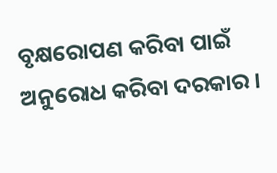ବୃକ୍ଷରୋପଣ କରିବା ପାଇଁ ଅନୁରୋଧ କରିବା ଦରକାର ।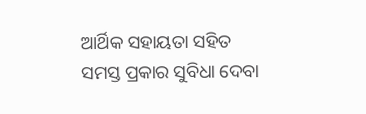ଆର୍ଥିକ ସହାୟତା ସହିତ ସମସ୍ତ ପ୍ରକାର ସୁବିଧା ଦେବା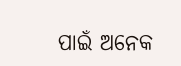ପାଇଁ ଅନେକ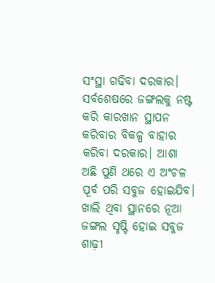ସଂସ୍ଥା ଗଢିବା ଦରକାର।
ସର୍ବଶେଷରେ ଜଙ୍ଗଲକୁ ନଷ୍ଟ କରି କାରଖାନ ସ୍ଥାପନ କରିବାର ବିକଳ୍ପ ବାହାର କରିବା ଦରକାର। ଆଶା ଅଛି ପୁଣି ଥରେ ଏ ଅଂଚଳ ପୂର୍ବ ପରି ସବୁଜ ହୋଇଯିବ। ଖାଲି ଥିବା ସ୍ଥାନରେ ନୂଆ ଜଙ୍ଗଲ ସୃଷ୍ଟି ହୋଇ ସବୁଜ ଶାଢ଼ୀ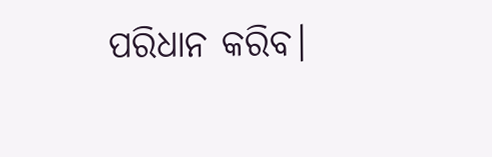ପରିଧାନ କରିବ।